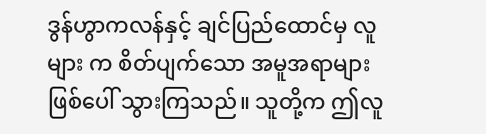ဒွန်ဟွာကလန်နှင့် ချင်ပြည်ထောင်မှ လူများ က စိတ်ပျက်သော အမူအရာများ ဖြစ်ပေါ် သွားကြသည်။ သူတို့က ဤလူ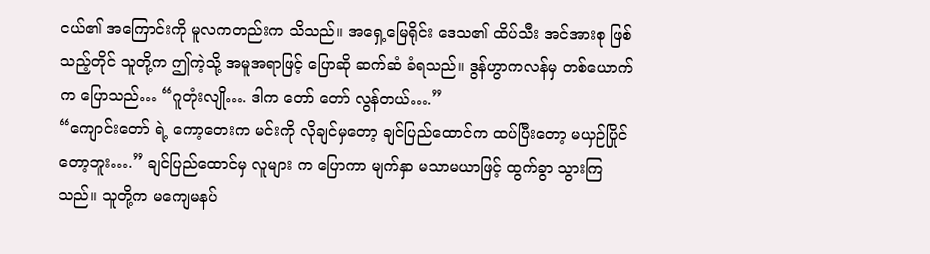ငယ်၏ အကြောင်းကို မူလကတည်းက သိသည်။ အရှေ့မြေရိုင်း ဒေသ၏ ထိပ်သီး အင်အားစု ဖြစ်သည့်တိုင် သူတို့က ဤကဲ့သို့ အမူအရာဖြင့် ပြောဆို ဆက်ဆံ ခံရသည်။ ဒွန်ဟွာကလန်မှ တစ်ယောက် က ပြောသည်… “ဂူတုံးလျို…. ဒါက တော် တော် လွန်တယ်….”
“ကျောင်းတော် ရဲ့ ကော့တေးက မင်းကို လိုချင်မှတော့ ချင်ပြည်ထောင်က ထပ်ပြီးတော့ မယှဉ်ပြိုင်တော့ဘူး….” ချင်ပြည်ထောင်မှ လူများ က ပြောကာ မျက်နှာ မသာမယာဖြင့် ထွက်ခွာ သွားကြသည်။ သူတို့က မကျေမနပ်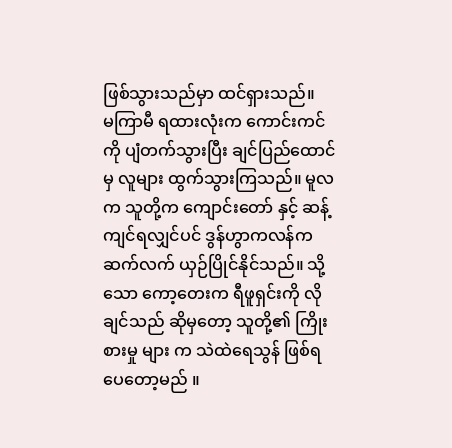ဖြစ်သွားသည်မှာ ထင်ရှားသည်။
မကြာမီ ရထားလုံးက ကောင်းကင်ကို ပျံတက်သွားပြီး ချင်ပြည်ထောင်မှ လူများ ထွက်သွားကြသည်။ မူလက သူတို့က ကျောင်းတော် နှင့် ဆန့်ကျင်ရလျှင်ပင် ဒွန်ဟွာကလန်က ဆက်လက် ယှဉ်ပြိုင်နိုင်သည်။ သို့ သော ကော့တေးက ရီဖူရှင်းကို လိုချင်သည် ဆိုမှတော့ သူတို့၏ ကြိုးစားမှု များ က သဲထဲရေသွန် ဖြစ်ရပေတော့မည် ။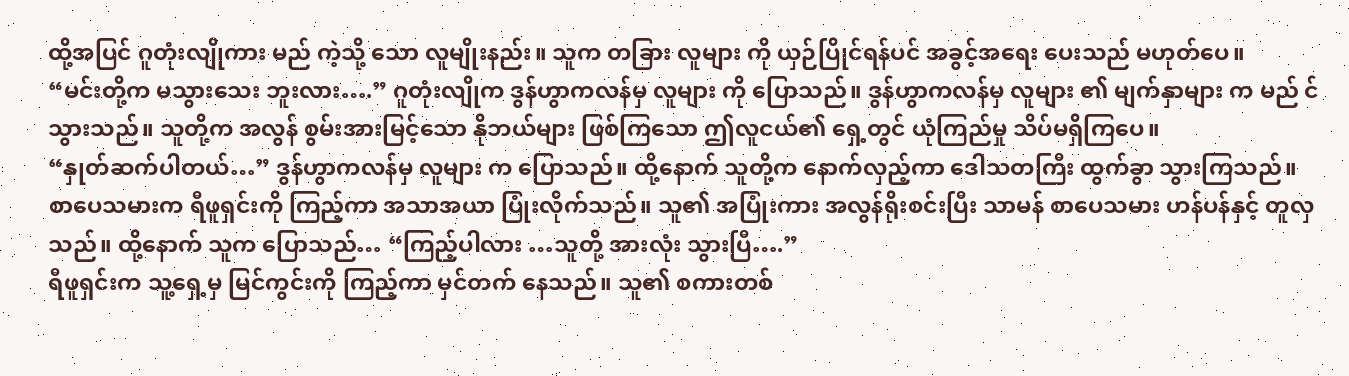ထို့အပြင် ဂူတုံးလျိုကား မည် ကဲ့သို့ သော လူမျိုးနည်း။ သူက တခြား လူများ ကို ယှဉ်ပြိုင်ရန်ပင် အခွင့်အရေး ပေးသည် မဟုတ်ပေ။
“မင်းတို့က မသွားသေး ဘူးလား….” ဂူတုံးလျိုက ဒွန်ဟွာကလန်မှ လူများ ကို ပြောသည်။ ဒွန်ဟွာကလန်မှ လူများ ၏ မျက်နှာများ က မည် င် သွားသည်။ သူတို့က အလွန် စွမ်းအားမြင့်သော နိုဘယ်များ ဖြစ်ကြသော ဤလူငယ်၏ ရှေ့တွင် ယုံကြည်မှု သိပ်မရှိကြပေ။
“နှုတ်ဆက်ပါတယ်…” ဒွန်ဟွာကလန်မှ လူများ က ပြောသည်။ ထို့နောက် သူတို့က နောက်လှည့်ကာ ဒေါသတကြီး ထွက်ခွာ သွားကြသည်။
စာပေသမားက ရီဖူရှင်းကို ကြည့်ကာ အသာအယာ ပြုံးလိုက်သည်။ သူ၏ အပြုံးကား အလွန်ရိုးစင်းပြီး သာမန် စာပေသမား ဟန်ပန်နှင့် တူလှသည်။ ထို့နောက် သူက ပြောသည်… “ကြည့်ပါလား …သူတို့ အားလုံး သွားပြီ….”
ရီဖူရှင်းက သူ့ရှေ့မှ မြင်ကွင်းကို ကြည့်ကာ မှင်တက် နေသည်။ သူ၏ စကားတစ်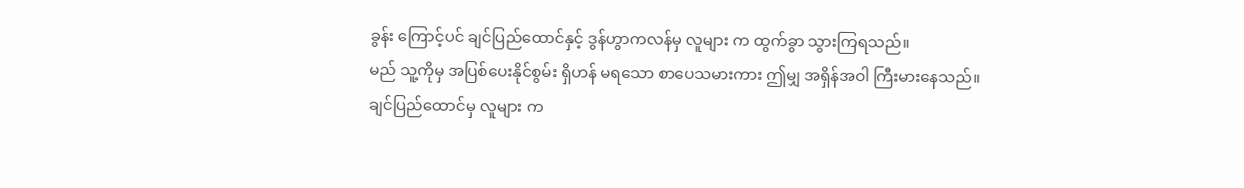ခွန်း ကြောင့်ပင် ချင်ပြည်ထောင်နှင့် ဒွန်ဟွာကလန်မှ လူများ က ထွက်ခွာ သွားကြရသည်။
မည် သူ့ကိုမှ အပြစ်ပေးနိုင်စွမ်း ရှိဟန် မရသော စာပေသမားကား ဤမျှ အရှိန်အဝါ ကြီးမားနေသည်။
ချင်ပြည်ထောင်မှ လူများ က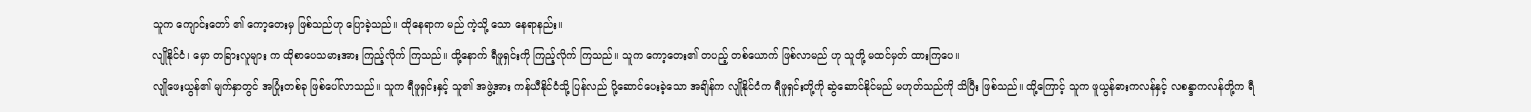သူက ကျောင်းတော် ၏ ကော့တေးမှ ဖြစ်သည်ဟု ပြောခဲ့သည်။ ထိုနေရာက မည် ကဲ့သို့ သော နေရာနည်း။
လျိုနိုင်ငံ၊ မှော တခြားလူများ က ထိုစာပေသမားအား ကြည့်လိုက် ကြသည်။ ထို့နောက် ရီဖူရှင်းကို ကြည့်လိုက် ကြသည်။ သူက ကော့တေး၏ တပည့် တစ်ယောက် ဖြစ်လာမည် ဟု သူတို့ မထင်မှတ် ထားကြပေ။
လျိုဖေးယွန်၏ မျက်နှာတွင် အပြုံးတစ်ခု ဖြစ်ပေါ်လာသည်။ သူက ရီဖူရှင်းနှင့် သူ၏ အဖွဲ့အား ကန်ယီနိုင်ငံသို့ ပြန်လည် ပို့ဆောင်ပေးခဲ့သော အချိန်က လျိုနိုင်ငံက ရီဖူရှင်းတို့ကို ဆွဲဆောင်နိုင်မည် မဟုတ်သည်ကို သိပြီး ဖြစ်သည်။ ထို့ကြောင့် သူက ဖူယွန်ဓားကလန်နှင့် လစန္ဒာကလန်တို့က ရီ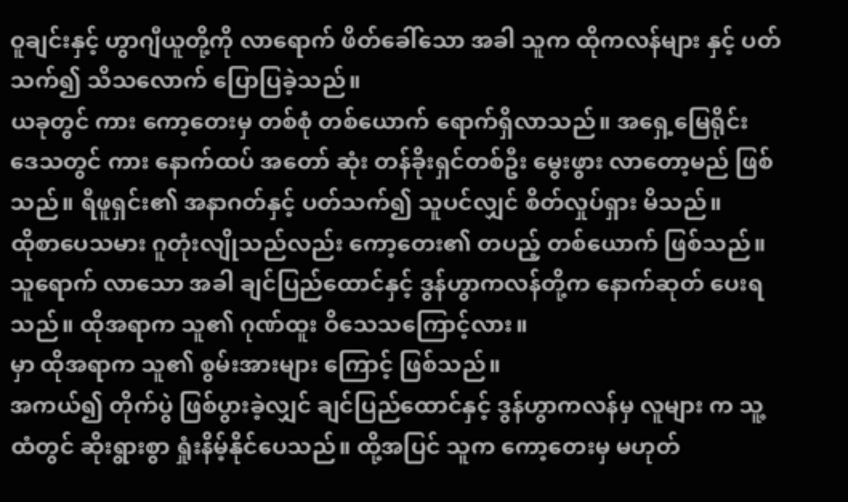ဝူချင်းနှင့် ဟွာဂျီယူတို့ကို လာရောက် ဖိတ်ခေါ်သော အခါ သူက ထိုကလန်များ နှင့် ပတ်သက်၍ သိသလောက် ပြောပြခဲ့သည်။
ယခုတွင် ကား ကော့တေးမှ တစ်စုံ တစ်ယောက် ရောက်ရှိလာသည်။ အရှေ့မြေရိုင်း ဒေသတွင် ကား နောက်ထပ် အတော် ဆုံး တန်ခိုးရှင်တစ်ဦး မွေးဖွား လာတော့မည် ဖြစ်သည်။ ရီဖူရှင်း၏ အနာဂတ်နှင့် ပတ်သက်၍ သူပင်လျှင် စိတ်လှုပ်ရှား မိသည်။
ထိုစာပေသမား ဂူတုံးလျိုသည်လည်း ကော့တေး၏ တပည့် တစ်ယောက် ဖြစ်သည်။ သူရောက် လာသော အခါ ချင်ပြည်ထောင်နှင့် ဒွန်ဟွာကလန်တို့က နောက်ဆုတ် ပေးရသည်။ ထိုအရာက သူ၏ ဂုဏ်ထူး ဝိသေသကြောင့်လား။
မှာ ထိုအရာက သူ၏ စွမ်းအားများ ကြောင့် ဖြစ်သည်။
အကယ်၍ တိုက်ပွဲ ဖြစ်ပွားခဲ့လျှင် ချင်ပြည်ထောင်နှင့် ဒွန်ဟွာကလန်မှ လူများ က သူ့ထံတွင် ဆိုးရွားစွာ ရှုံးနိမ့်နိုင်ပေသည်။ ထို့အပြင် သူက ကော့တေးမှ မဟုတ်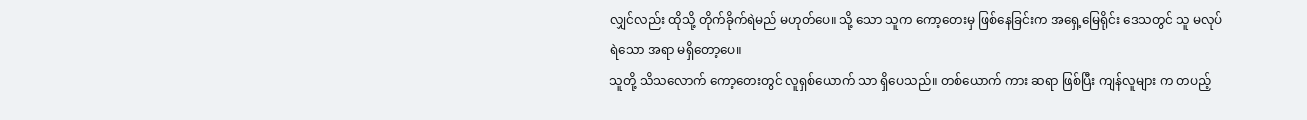လျှင်လည်း ထိုသို့ တိုက်ခိုက်ရဲမည် မဟုတ်ပေ။ သို့ သော သူက ကော့တေးမှ ဖြစ်နေခြင်းက အရှေ့မြေရိုင်း ဒေသတွင် သူ မလုပ်ရဲသော အရာ မရှိတော့ပေ။
သူတို့ သိသလောက် ကော့တေးတွင် လူရှစ်ယောက် သာ ရှိပေသည်။ တစ်ယောက် ကား ဆရာ ဖြစ်ပြီး ကျန်လူများ က တပည့်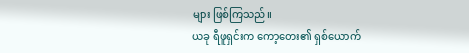များ ဖြစ်ကြသည်။
ယခု ရီဖူရှင်းက ကော့တေး၏ ရှစ်ယောက်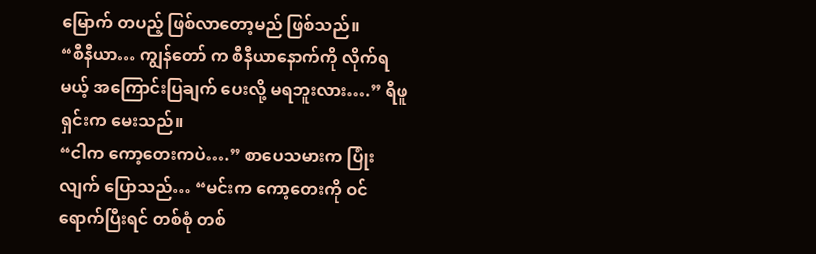မြောက် တပည့် ဖြစ်လာတော့မည် ဖြစ်သည်။
“စီနီယာ… ကျွန်တော် က စီနီယာနောက်ကို လိုက်ရမယ့် အကြောင်းပြချက် ပေးလို့ မရဘူးလား….” ရီဖူရှင်းက မေးသည်။
“ငါက ကော့တေးကပဲ….” စာပေသမားက ပြုံးလျက် ပြောသည်… “မင်းက ကော့တေးကို ဝင်ရောက်ပြီးရင် တစ်စုံ တစ်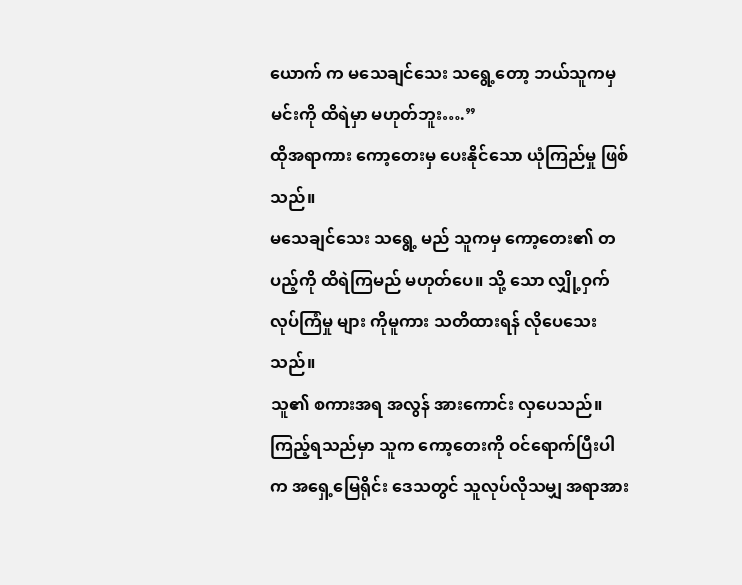ယောက် က မသေချင်သေး သရွေ့တော့ ဘယ်သူကမှ မင်းကို ထိရဲမှာ မဟုတ်ဘူး….”
ထိုအရာကား ကော့တေးမှ ပေးနိုင်သော ယုံကြည်မှု ဖြစ်သည်။
မသေချင်သေး သရွေ့ မည် သူကမှ ကော့တေး၏ တပည့်ကို ထိရဲကြမည် မဟုတ်ပေ။ သို့ သော လျှို့ဝှက် လုပ်ကြံမှု များ ကိုမူကား သတိထားရန် လိုပေသေးသည်။
သူ၏ စကားအရ အလွန် အားကောင်း လှပေသည်။
ကြည့်ရသည်မှာ သူက ကော့တေးကို ဝင်ရောက်ပြီးပါက အရှေ့မြေရိုင်း ဒေသတွင် သူလုပ်လိုသမျှ အရာအား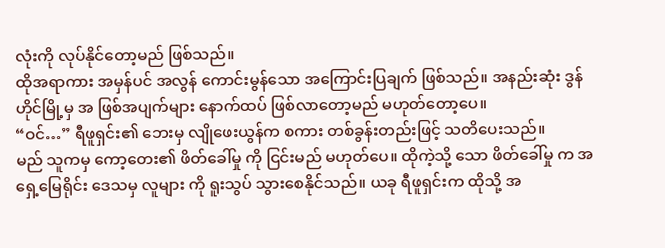လုံးကို လုပ်နိုင်တော့မည် ဖြစ်သည်။
ထိုအရာကား အမှန်ပင် အလွန် ကောင်းမွန်သော အကြောင်းပြချက် ဖြစ်သည်။ အနည်းဆုံး ဒွန်ဟိုင်မြို့မှ အ ဖြစ်အပျက်များ နောက်ထပ် ဖြစ်လာတော့မည် မဟုတ်တော့ပေ။
“ဝင်…” ရီဖူရှင်း၏ ဘေးမှ လျိုဖေးယွန်က စကား တစ်ခွန်းတည်းဖြင့် သတိပေးသည်။
မည် သူကမှ ကော့တေး၏ ဖိတ်ခေါ်မှု ကို ငြင်းမည် မဟုတ်ပေ။ ထိုကဲ့သို့ သော ဖိတ်ခေါ်မှု က အရှေ့မြေရိုင်း ဒေသမှ လူများ ကို ရူးသွပ် သွားစေနိုင်သည်။ ယခု ရီဖူရှင်းက ထိုသို့ အ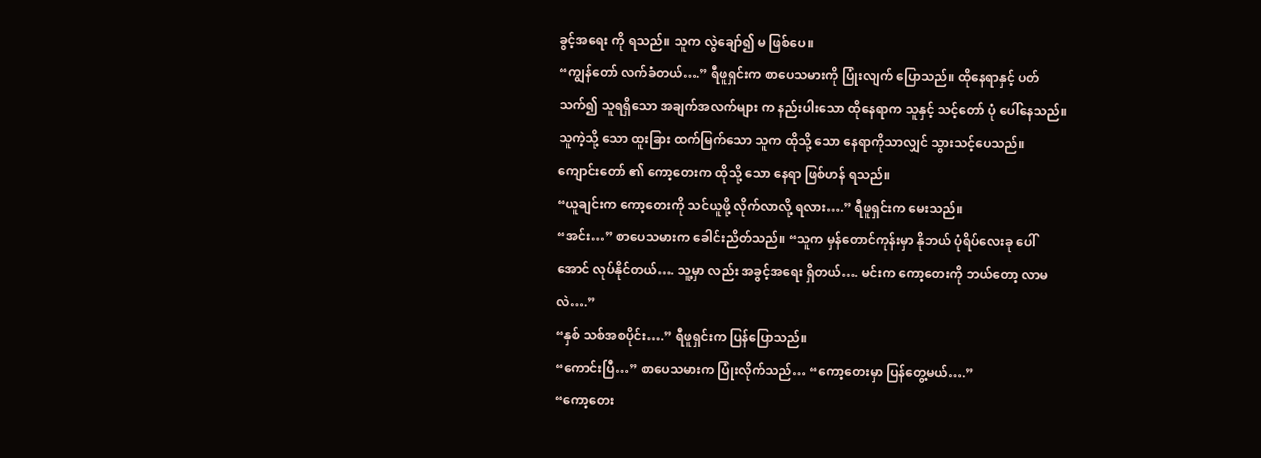ခွင့်အရေး ကို ရသည်။ သူက လွဲချော်၍ မ ဖြစ်ပေ။
“ကျွန်တော် လက်ခံတယ်….” ရီဖူရှင်းက စာပေသမားကို ပြုံးလျက် ပြောသည်။ ထိုနေရာနှင့် ပတ်သက်၍ သူရရှိသော အချက်အလက်များ က နည်းပါးသော ထိုနေရာက သူနှင့် သင့်တော် ပုံ ပေါ်နေသည်။ သူကဲ့သို့ သော ထူးခြား ထက်မြက်သော သူက ထိုသို့ သော နေရာကိုသာလျှင် သွားသင့်ပေသည်။
ကျောင်းတော် ၏ ကော့တေးက ထိုသို့ သော နေရာ ဖြစ်ဟန် ရသည်။
“ယူချင်းက ကော့တေးကို သင်ယူဖို့ လိုက်လာလို့ ရလား….” ရီဖူရှင်းက မေးသည်။
“အင်း…” စာပေသမားက ခေါင်းညိတ်သည်။ “သူက မှန်တောင်ကုန်းမှာ နိုဘယ် ပုံရိပ်လေးခု ပေါ်အောင် လုပ်နိုင်တယ်…. သူ့မှာ လည်း အခွင့်အရေး ရှိတယ်…. မင်းက ကော့တေးကို ဘယ်တော့ လာမလဲ….”
“နှစ် သစ်အစပိုင်း….” ရီဖူရှင်းက ပြန်ပြောသည်။
“ကောင်းပြီ…” စာပေသမားက ပြုံးလိုက်သည်… “ကော့တေးမှာ ပြန်တွေ့မယ်….”
“ကော့တေး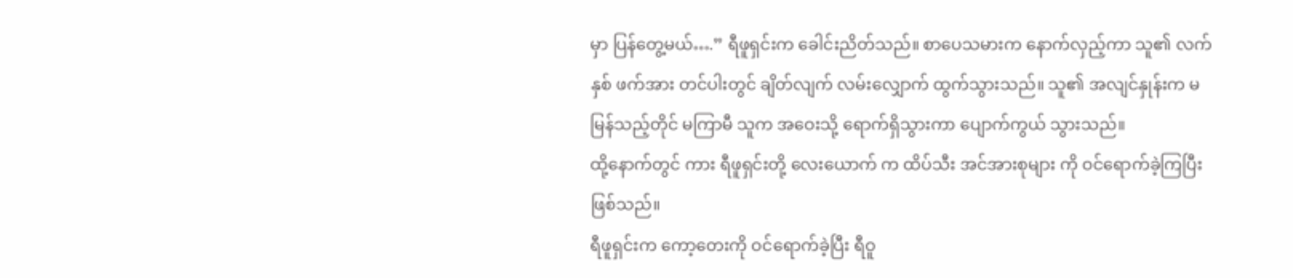မှာ ပြန်တွေ့မယ်….” ရီဖူရှင်းက ခေါင်းညိတ်သည်။ စာပေသမားက နောက်လှည့်ကာ သူ၏ လက်နှစ် ဖက်အား တင်ပါးတွင် ချိတ်လျက် လမ်းလျှောက် ထွက်သွားသည်။ သူ၏ အလျင်နှုန်းက မမြန်သည့်တိုင် မကြာမီ သူက အဝေးသို့ ရောက်ရှိသွားကာ ပျောက်ကွယ် သွားသည်။
ထို့နောက်တွင် ကား ရီဖူရှင်းတို့ လေးယောက် က ထိပ်သီး အင်အားစုများ ကို ဝင်ရောက်ခဲ့ကြပြီး ဖြစ်သည်။
ရီဖူရှင်းက ကော့တေးကို ဝင်ရောက်ခဲ့ပြီး ရီဝူ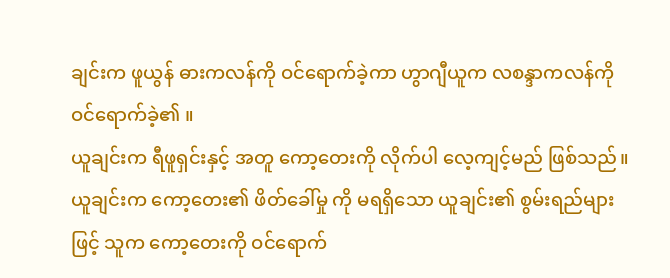ချင်းက ဖူယွန် ဓားကလန်ကို ဝင်ရောက်ခဲ့ကာ ဟွာဂျီယူက လစန္ဒာကလန်ကို ဝင်ရောက်ခဲ့၏ ။
ယူချင်းက ရီဖူရှင်းနှင့် အတူ ကော့တေးကို လိုက်ပါ လေ့ကျင့်မည် ဖြစ်သည်။ ယူချင်းက ကော့တေး၏ ဖိတ်ခေါ်မှု ကို မရရှိသော ယူချင်း၏ စွမ်းရည်များ ဖြင့် သူက ကော့တေးကို ဝင်ရောက်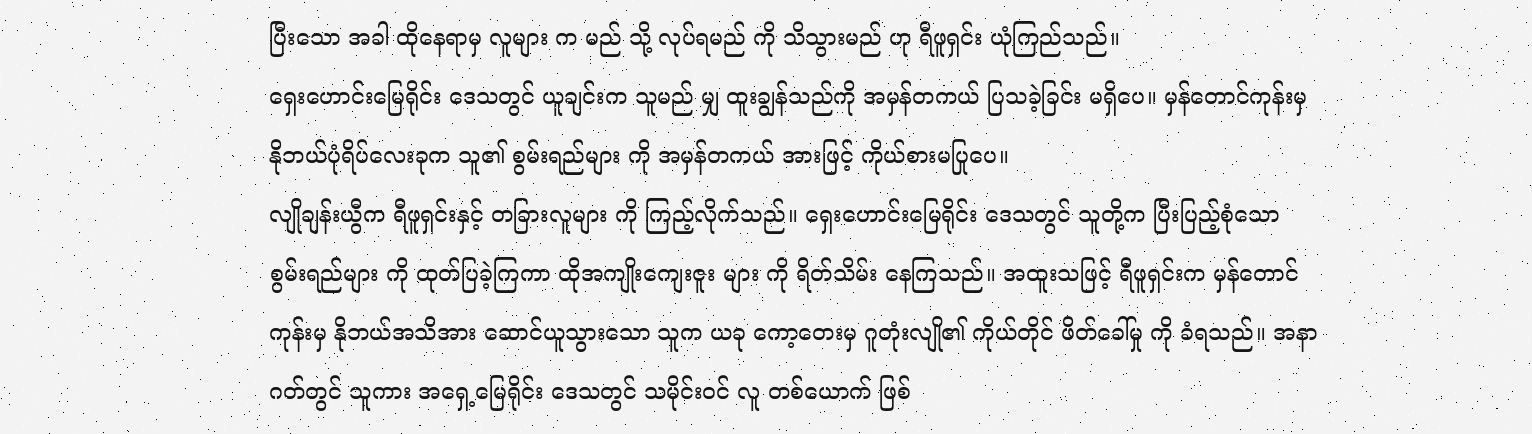ပြီးသော အခါ ထိုနေရာမှ လူများ က မည် သို့ လုပ်ရမည် ကို သိသွားမည် ဟု ရီဖူရှင်း ယုံကြည်သည်။
ရှေးဟောင်းမြေရိုင်း ဒေသတွင် ယူချင်းက သူမည် မျှ ထူးချွန်သည်ကို အမှန်တကယ် ပြသခဲ့ခြင်း မရှိပေ။ မှန်တောင်ကုန်းမှ နိုဘယ်ပုံရိပ်လေးခုက သူ၏ စွမ်းရည်များ ကို အမှန်တကယ် အားဖြင့် ကိုယ်စားမပြုပေ။
လျိုချန်းယွီက ရီဖူရှင်းနှင့် တခြားလူများ ကို ကြည့်လိုက်သည်။ ရှေးဟောင်းမြေရိုင်း ဒေသတွင် သူတို့က ပြီးပြည့်စုံသော စွမ်းရည်များ ကို ထုတ်ပြခဲ့ကြကာ ထိုအကျိုးကျေးဇူး များ ကို ရိတ်သိမ်း နေကြသည်။ အထူးသဖြင့် ရီဖူရှင်းက မှန်တောင်ကုန်းမှ နိုဘယ်အသိအား ဆောင်ယူသွားသော သူက ယခု ကော့တေးမှ ဂူတုံးလျို၏ ကိုယ်တိုင် ဖိတ်ခေါ်မှု ကို ခံရသည်။ အနာဂတ်တွင် သူကား အရှေ့မြေရိုင်း ဒေသတွင် သမိုင်းဝင် လူ တစ်ယောက် ဖြစ်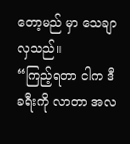တော့မည် မှာ သေချာလှသည်။
“ကြည့်ရတာ ငါက ဒီခရီးကို လာတာ အလ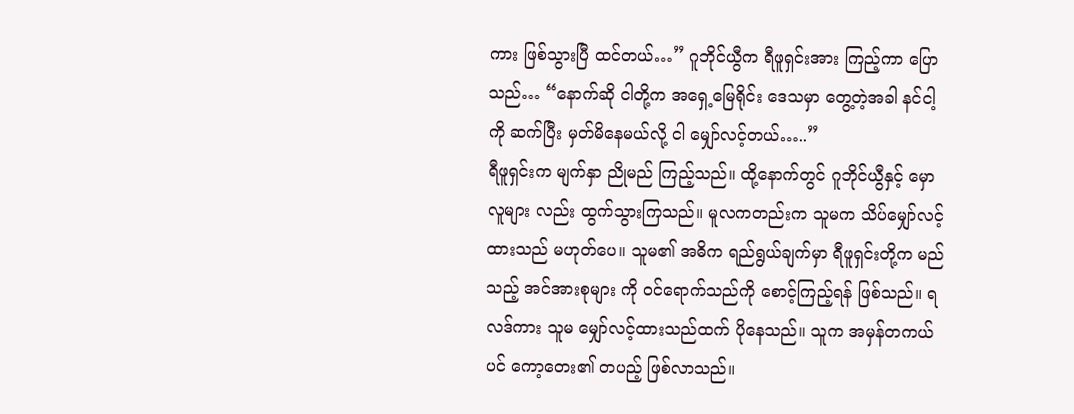ကား ဖြစ်သွားပြီ ထင်တယ်…” ဂူဘိုင်ယွီက ရီဖူရှင်းအား ကြည့်ကာ ပြောသည်… “နောက်ဆို ငါတို့က အရှေ့မြေရိုင်း ဒေသမှာ တွေ့တဲ့အခါ နင်ငါ့ကို ဆက်ပြီး မှတ်မိနေမယ်လို့ ငါ မျှော်လင့်တယ်…..”
ရီဖူရှင်းက မျက်နှာ ညိုမည် ကြည့်သည်။ ထို့နောက်တွင် ဂူဘိုင်ယွီနှင့် မှော လူများ လည်း ထွက်သွားကြသည်။ မူလကတည်းက သူမက သိပ်မျှော်လင့် ထားသည် မဟုတ်ပေ။ သူမ၏ အဓိက ရည်ရွယ်ချက်မှာ ရီဖူရှင်းတို့က မည် သည့် အင်အားစုများ ကို ဝင်ရောက်သည်ကို စောင့်ကြည့်ရန် ဖြစ်သည်။ ရလဒ်ကား သူမ မျှော်လင့်ထားသည်ထက် ပိုနေသည်။ သူက အမှန်တကယ်ပင် ကော့တေး၏ တပည့် ဖြစ်လာသည်။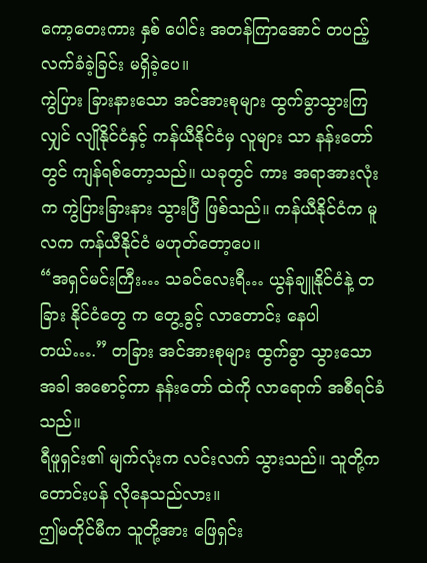ကော့တေးကား နှစ် ပေါင်း အတန်ကြာအောင် တပည့် လက်ခံခဲ့ခြင်း မရှိခဲ့ပေ။
ကွဲပြား ခြားနားသော အင်အားစုများ ထွက်ခွာသွားကြလျှင် လျိုနိုင်ငံနှင့် ကန်ယီနိုင်ငံမှ လူများ သာ နန်းတော် တွင် ကျန်ရစ်တော့သည်။ ယခုတွင် ကား အရာအားလုံးက ကွဲပြားခြားနား သွားပြီ ဖြစ်သည်။ ကန်ယီနိုင်ငံက မူလက ကန်ယီနိုင်ငံ မဟုတ်တော့ပေ။
“အရှင်မင်းကြီး… သခင်လေးရီ… ယွန်ချူနိုင်ငံနဲ့ တခြား နိုင်ငံတွေ က တွေ့ခွင့် လာတောင်း နေပါတယ်….” တခြား အင်အားစုများ ထွက်ခွာ သွားသော အခါ အစောင့်ကာ နန်းတော် ထဲကို လာရောက် အစီရင်ခံသည်။
ရီဖူရှင်း၏ မျက်လုံးက လင်းလက် သွားသည်။ သူတို့က တောင်းပန် လိုနေသည်လား။
ဤမတိုင်မီက သူတို့အား ဖြေရှင်း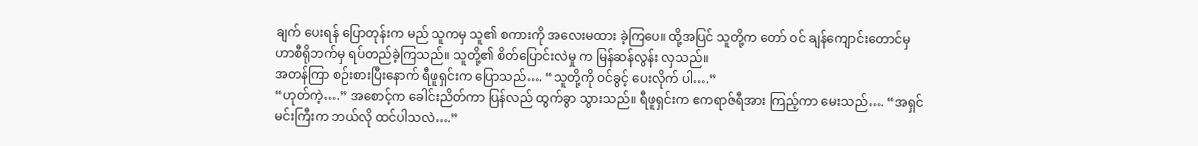ချက် ပေးရန် ပြောတုန်းက မည် သူကမှ သူ၏ စကားကို အလေးမထား ခဲ့ကြပေ။ ထို့အပြင် သူတို့က တော် ဝင် ချန်ကျောင်းတောင်မှ ဟာစီရိုဘက်မှ ရပ်တည်ခဲ့ကြသည်။ သူတို့၏ စိတ်ပြောင်းလဲမှု က မြန်ဆန်လွန်း လှသည်။
အတန်ကြာ စဉ်းစားပြီးနောက် ရီဖူရှင်းက ပြောသည်…. “သူတို့ကို ဝင်ခွင့် ပေးလိုက် ပါ….”
“ဟုတ်ကဲ့….” အစောင့်က ခေါင်းညိတ်ကာ ပြန်လည် ထွက်ခွာ သွားသည်။ ရီဖူရှင်းက ဧကရာဇ်ရီအား ကြည့်ကာ မေးသည်…. “အရှင်မင်းကြီးက ဘယ်လို ထင်ပါသလဲ….”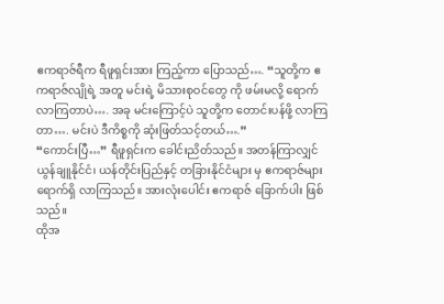ဧကရာဇ်ရီက ရီဖူရှင်းအား ကြည့်ကာ ပြောသည်…. “သူတို့က ဧကရာဇ်လျိုရဲ့ အတူ မင်းရဲ့ မိသားစုဝင်တွေ ကို ဖမ်းမလို့ ရောက်လာကြတာပဲ…. အခု မင်းကြောင့်ပဲ သူတို့က တောင်းပန်ဖို့ လာကြတာ…. မင်းပဲ ဒီကိစ္စကို ဆုံးဖြတ်သင့်တယ်….”
“ကောင်းပြီ…” ရီဖူရှင်းက ခေါင်းညိတ်သည်။ အတန်ကြာလျှင် ယွန်ချူနိုင်ငံ၊ ယန်တိုင်းပြည်နှင့် တခြားနိုင်ငံများ မှ ဧကရာဇ်များ ရောက်ရှိ လာကြသည်။ အားလုံးပေါင်း ဧကရာဇ် ခြောက်ပါး ဖြစ်သည်။
ထိုအ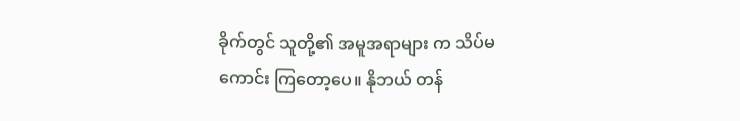ခိုက်တွင် သူတို့၏ အမူအရာများ က သိပ်မကောင်း ကြတော့ပေ။ နိုဘယ် တန်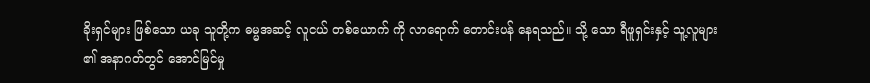ခိုးရှင်များ ဖြစ်သော ယခု သူတို့က ဓမ္မအဆင့် လူငယ် တစ်ယောက် ကို လာရောက် တောင်းပန် နေရသည်။ သို့ သော ရီဖူရှင်းနှင့် သူ့လူများ ၏ အနာဂတ်တွင် အောင်မြင်မှု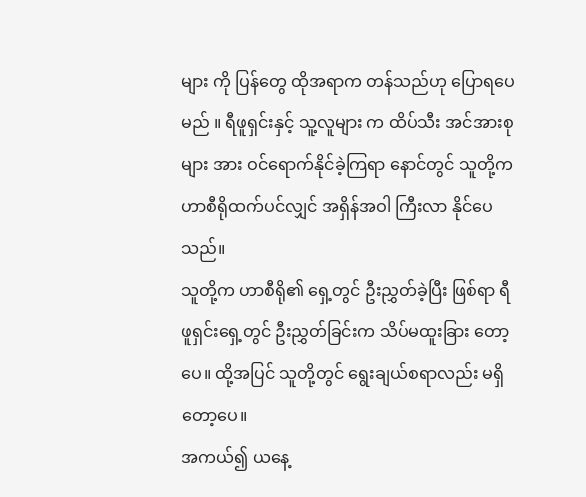များ ကို ပြန်တွေ ထိုအရာက တန်သည်ဟု ပြောရပေမည် ။ ရီဖူရှင်းနှင့် သူ့လူများ က ထိပ်သီး အင်အားစုများ အား ဝင်ရောက်နိုင်ခဲ့ကြရာ နောင်တွင် သူတို့က ဟာစီရိုထက်ပင်လျှင် အရှိန်အဝါ ကြီးလာ နိုင်ပေသည်။
သူတို့က ဟာစီရို၏ ရှေ့တွင် ဦးညွှတ်ခဲ့ပြီး ဖြစ်ရာ ရီဖူရှင်းရှေ့တွင် ဦးညွှတ်ခြင်းက သိပ်မထူးခြား တော့ပေ။ ထို့အပြင် သူတို့တွင် ရွေးချယ်စရာလည်း မရှိတော့ပေ။
အကယ်၍ ယနေ့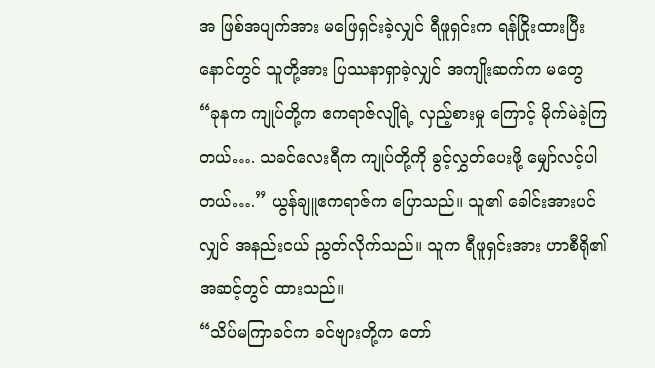အ ဖြစ်အပျက်အား မဖြေရှင်းခဲ့လျှင် ရီဖူရှင်းက ရန်ငြိုးထားပြီး နောင်တွင် သူတို့အား ပြဿနာရှာခဲ့လျှင် အကျိုးဆက်က မတွေ
“ခုနက ကျုပ်တို့က ဧကရာဇ်လျိုရဲ့ လှည့်စားမှု ကြောင့် မိုက်မဲခဲ့ကြတယ်…. သခင်လေးရီက ကျုပ်တို့ကို ခွင့်လွှတ်ပေးဖို့ မျှော်လင့်ပါတယ်….” ယွန်ချူဧကရာဇ်က ပြောသည်။ သူ၏ ခေါင်းအားပင်လျှင် အနည်းငယ် ညွတ်လိုက်သည်။ သူက ရီဖူရှင်းအား ဟာစီရို၏ အဆင့်တွင် ထားသည်။
“သိပ်မကြာခင်က ခင်ဗျားတို့က တော်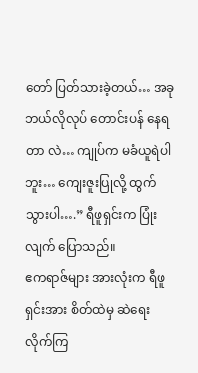တော် ပြတ်သားခဲ့တယ်… အခု ဘယ်လိုလုပ် တောင်းပန် နေရတာ လဲ… ကျုပ်က မခံယူရဲပါဘူး… ကျေးဇူးပြုလို့ ထွက် သွားပါ….” ရီဖူရှင်းက ပြုံးလျက် ပြောသည်။
ဧကရာဇ်များ အားလုံးက ရီဖူရှင်းအား စိတ်ထဲမှ ဆဲရေး လိုက်ကြ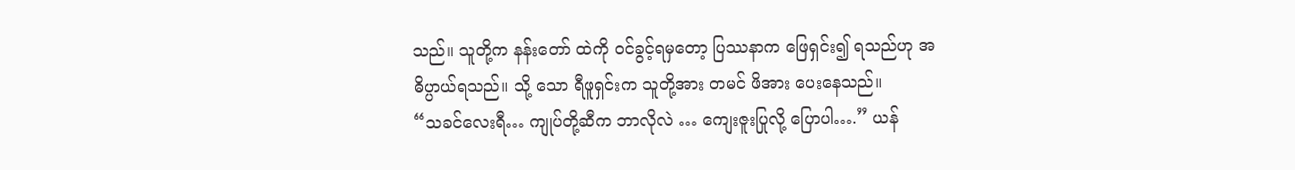သည်။ သူတို့က နန်းတော် ထဲကို ဝင်ခွင့်ရမှတော့ ပြဿနာက ဖြေရှင်း၍ ရသည်ဟု အဓိပ္ပာယ်ရသည်။ သို့ သော ရီဖူရှင်းက သူတို့အား တမင် ဖိအား ပေးနေသည်။
“သခင်လေးရီ… ကျုပ်တို့ဆီက ဘာလိုလဲ … ကျေးဇူးပြုလို့ ပြောပါ….” ယန်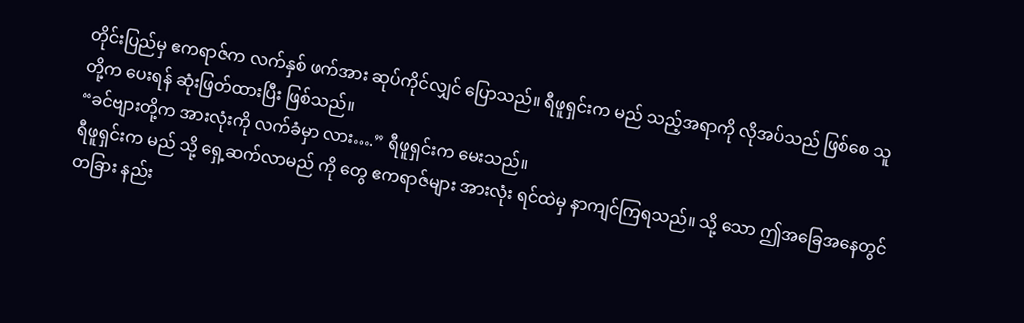တိုင်းပြည်မှ ဧကရာဇ်က လက်နှစ် ဖက်အား ဆုပ်ကိုင်လျှင် ပြောသည်။ ရီဖူရှင်းက မည် သည့်အရာကို လိုအပ်သည် ဖြစ်စေ သူတို့က ပေးရန် ဆုံးဖြတ်ထားပြီး ဖြစ်သည်။
“ခင်ဗျားတို့က အားလုံးကို လက်ခံမှာ လား….” ရီဖူရှင်းက မေးသည်။
ရီဖူရှင်းက မည် သို့ ရှေ့ဆက်လာမည် ကို တွေ ဧကရာဇ်များ အားလုံး ရင်ထဲမှ နာကျင်ကြရသည်။ သို့ သော ဤအခြေအနေတွင် တခြား နည်း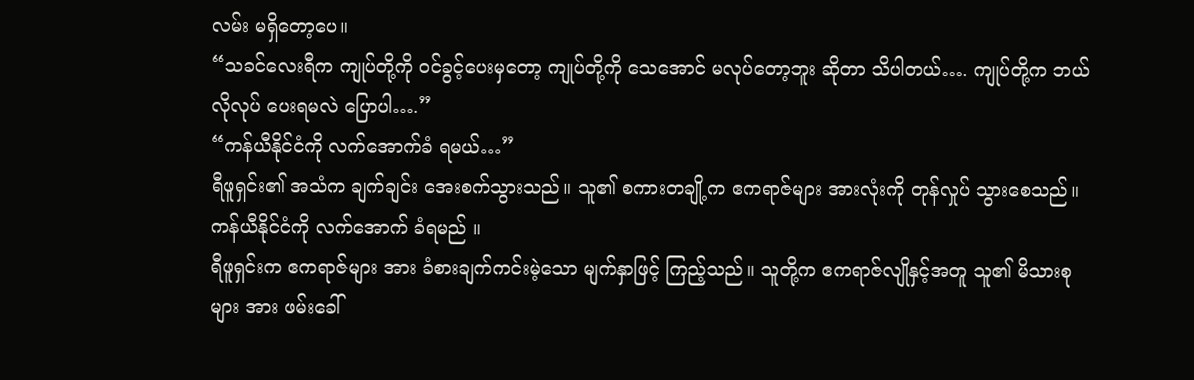လမ်း မရှိတော့ပေ။
“သခင်လေးရီက ကျုပ်တို့ကို ဝင်ခွင့်ပေးမှတော့ ကျုပ်တို့ကို သေအောင် မလုပ်တော့ဘူး ဆိုတာ သိပါတယ်…. ကျုပ်တို့က ဘယ်လိုလုပ် ပေးရမလဲ ပြောပါ….”
“ကန်ယီနိုင်ငံကို လက်အောက်ခံ ရမယ်…”
ရီဖူရှင်း၏ အသံက ချက်ချင်း အေးစက်သွားသည်။ သူ၏ စကားတချို့က ဧကရာဇ်များ အားလုံးကို တုန်လှုပ် သွားစေသည်။
ကန်ယီနိုင်ငံကို လက်အောက် ခံရမည် ။
ရီဖူရှင်းက ဧကရာဇ်များ အား ခံစားချက်ကင်းမဲ့သော မျက်နှာဖြင့် ကြည့်သည်။ သူတို့က ဧကရာဇ်လျိုနှင့်အတူ သူ၏ မိသားစုများ အား ဖမ်းခေါ်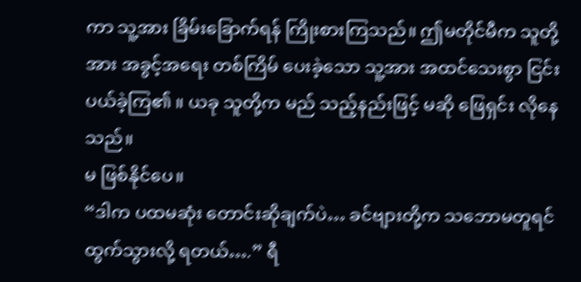ကာ သူ့အား ခြိမ်းခြောက်ရန် ကြိုးစားကြသည်။ ဤမတိုင်မီက သူတို့အား အခွင့်အရေး တစ်ကြိမ် ပေးခဲ့သော သူ့အား အထင်သေးစွာ ငြင်းပယ်ခဲ့ကြ၏ ။ ယခု သူတို့က မည် သည့်နည်းဖြင့် မဆို ဖြေရှင်း လိုနေသည်။
မ ဖြစ်နိုင်ပေ။
“ဒါက ပထမဆုံး တောင်းဆိုချက်ပဲ… ခင်ဗျားတို့က သဘောမတူရင် ထွက်သွားလို့ ရတယ်….” ရီ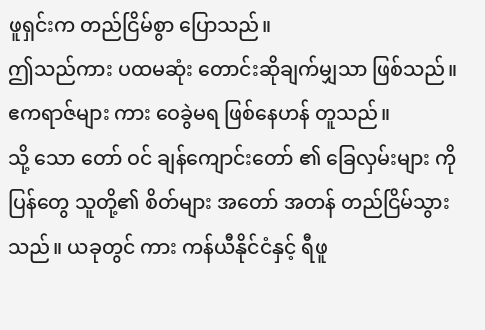ဖူရှင်းက တည်ငြိမ်စွာ ပြောသည်။
ဤသည်ကား ပထမဆုံး တောင်းဆိုချက်မျှသာ ဖြစ်သည်။
ဧကရာဇ်များ ကား ဝေခွဲမရ ဖြစ်နေဟန် တူသည်။
သို့ သော တော် ဝင် ချန်ကျောင်းတော် ၏ ခြေလှမ်းများ ကို ပြန်တွေ သူတို့၏ စိတ်များ အတော် အတန် တည်ငြိမ်သွားသည်။ ယခုတွင် ကား ကန်ယီနိုင်ငံနှင့် ရီဖူ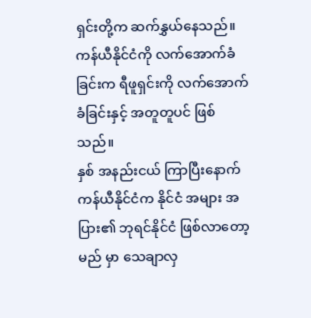ရှင်းတို့က ဆက်နွှယ်နေသည်။ ကန်ယီနိုင်ငံကို လက်အောက်ခံခြင်းက ရီဖူရှင်းကို လက်အောက်ခံခြင်းနှင့် အတူတူပင် ဖြစ်သည်။
နှစ် အနည်းငယ် ကြာပြီးနောက် ကန်ယီနိုင်ငံက နိုင်ငံ အများ အပြား၏ ဘုရင်နိုင်ငံ ဖြစ်လာတော့မည် မှာ သေချာလှ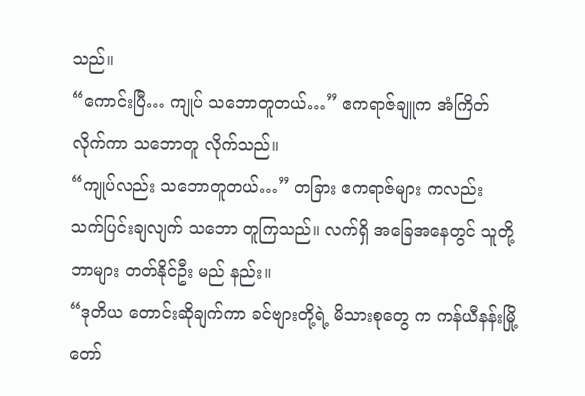သည်။
“ကောင်းပြီ… ကျုပ် သဘောတူတယ်…” ဧကရာဇ်ချူက အံကြိတ်လိုက်ကာ သဘောတူ လိုက်သည်။
“ကျုပ်လည်း သဘောတူတယ်…” တခြား ဧကရာဇ်များ ကလည်း သက်ပြင်းချလျက် သဘော တူကြသည်။ လက်ရှိ အခြေအနေတွင် သူတို့ ဘာများ တတ်နိုင်ဦး မည် နည်း။
“ဒုတိယ တောင်းဆိုချက်ကာ ခင်ဗျားတို့ရဲ့ မိသားစုတွေ က ကန်ယီနန်းမြို့တော်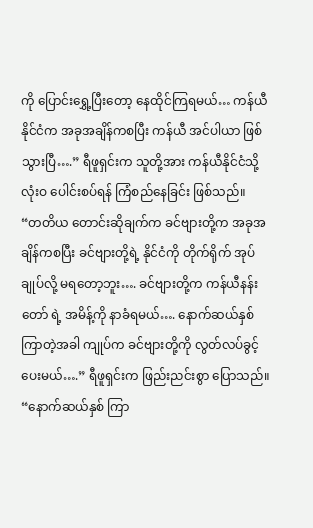ကို ပြောင်းရွှေ့ပြီးတော့ နေထိုင်ကြရမယ်… ကန်ယီနိုင်ငံက အခုအချိန်ကစပြီး ကန်ယီ အင်ပါယာ ဖြစ်သွားပြီ….” ရီဖူရှင်းက သူတို့အား ကန်ယီနိုင်ငံသို့ လုံးဝ ပေါင်းစပ်ရန် ကြံစည်နေခြင်း ဖြစ်သည်။
“တတိယ တောင်းဆိုချက်က ခင်ဗျားတို့က အခုအချိန်ကစပြီး ခင်ဗျားတို့ရဲ့ နိုင်ငံကို တိုက်ရိုက် အုပ်ချုပ်လို့ မရတော့ဘူး…. ခင်ဗျားတို့က ကန်ယီနန်းတော် ရဲ့ အမိန့်ကို နာခံရမယ်…. နောက်ဆယ်နှစ် ကြာတဲ့အခါ ကျုပ်က ခင်ဗျားတို့ကို လွတ်လပ်ခွင့် ပေးမယ်….” ရီဖူရှင်းက ဖြည်းညင်းစွာ ပြောသည်။ “နောက်ဆယ်နှစ် ကြာ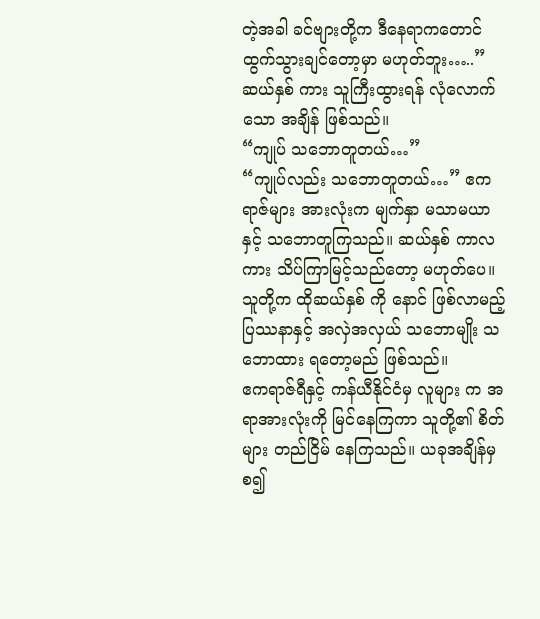တဲ့အခါ ခင်ဗျားတို့က ဒီနေရာကတောင် ထွက်သွားချင်တော့မှာ မဟုတ်ဘူး…..”
ဆယ်နှစ် ကား သူကြီးထွားရန် လုံလောက်သော အချိန် ဖြစ်သည်။
“ကျုပ် သဘောတူတယ်…”
“ကျုပ်လည်း သဘောတူတယ်…” ဧကရာဇ်များ အားလုံးက မျက်နှာ မသာမယာနှင့် သဘောတူကြသည်။ ဆယ်နှစ် ကာလကား သိပ်ကြာမြင့်သည်တော့ မဟုတ်ပေ။ သူတို့က ထိုဆယ်နှစ် ကို နောင် ဖြစ်လာမည့် ပြဿနာနှင့် အလှဲအလှယ် သဘောမျိုး သဘောထား ရတော့မည် ဖြစ်သည်။
ဧကရာဇ်ရီနှင့် ကန်ယီနိုင်ငံမှ လူများ က အရာအားလုံးကို မြင်နေကြကာ သူတို့၏ စိတ်များ တည်ငြိမ် နေကြသည်။ ယခုအချိန်မှစ၍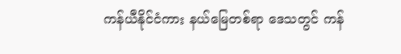ကန်ယီနိုင်ငံကား နယ်မြေတစ်ရာ ဒေသတွင် ကန်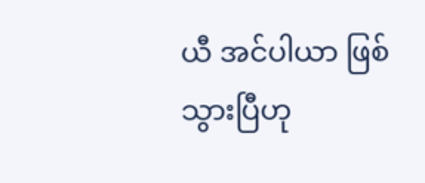ယီ အင်ပါယာ ဖြစ်သွားပြီဟု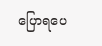ပြောရပေ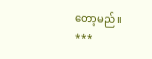တော့မည် ။
***